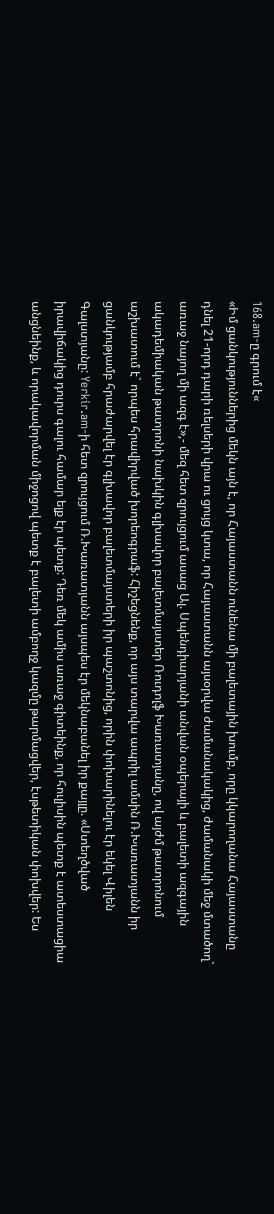168.am-ը գրում է«
«Իմ ցանկություններից մեկն այն է, որ Հայաստանն ունենա մի բալետային խումբ, որը կկարողանա Հայաստանը դնել 21-որդ դարի ռելսերի վրա ու ցույց կտա, որ Հայաստանն այսօրվա ժամանակակից, ժամանակի մեջ մտածող` առաջ նայող մի ազգ է»,- մեզ հետ զրույցում ասաց Ալ. Սպենդիարյանի անվան օպերայի և բալետի ազգային ակադեմիական թատրոնի նախկին գլխավոր բալետմայստեր Ռուդոլֆ Խառատյանը, ով այժմ թատրոնում աշխատում է` որպես հրավիրված խորեոգրաֆ: Հիշեցնենք, որ այս տարվա ապրիլ ամսին Ռ.Խառատյանն իր ցանկությամբ հրաժարվել էր գլխավոր բալետմայստերի իր պաշտոնից, որին փոխարինելու էր եկել Վիլեն Գալստյանը: Yerkir.am-ի հետ զրույցում Ռ.Խառատյանն այսպես էր մեկնաբանել իր քայլը. «Ստեղծված իրավիճակից դուրս գալու համար ելք էր պետք: Դեռ մեկ ամիս առաջ գիտեինք, որ հուլիսին պետք է ատեստացիա անցնեինք, և որակավորման միջոցով պետք է բալետի ամբողջ կազմը թարմացվեր, էսթետիկան փոխվեր: Ես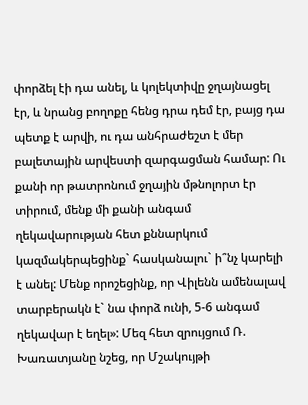փորձել էի դա անել, և կոլեկտիվը ջղայնացել էր, և նրանց բողոքը հենց դրա դեմ էր, բայց դա պետք է արվի, ու դա անհրաժեշտ է մեր բալետային արվեստի զարգացման համար: Ու քանի որ թատրոնում ջղային մթնոլորտ էր տիրում, մենք մի քանի անգամ ղեկավարության հետ քննարկում կազմակերպեցինք` հասկանալու` ի՞նչ կարելի է անել: Մենք որոշեցինք, որ Վիլենն ամենալավ տարբերակն է` նա փորձ ունի, 5-6 անգամ ղեկավար է եղել»: Մեզ հետ զրույցում Ռ. Խառատյանը նշեց, որ Մշակույթի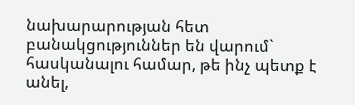նախարարության հետ բանակցություններ են վարում` հասկանալու համար, թե ինչ պետք է անել,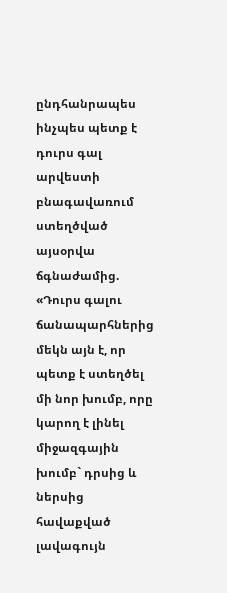ընդհանրապես ինչպես պետք է դուրս գալ արվեստի բնագավառում ստեղծված այսօրվա ճգնաժամից. «Դուրս գալու ճանապարհներից մեկն այն է, որ պետք է ստեղծել մի նոր խումբ, որը կարող է լինել միջազգային խումբ` դրսից և ներսից հավաքված լավագույն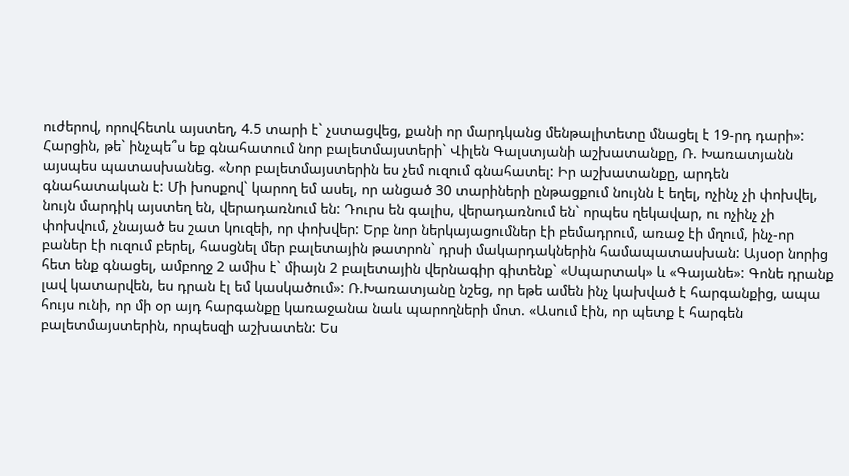ուժերով, որովհետև այստեղ, 4.5 տարի է` չստացվեց, քանի որ մարդկանց մենթալիտետը մնացել է 19-րդ դարի»: Հարցին, թե` ինչպե՞ս եք գնահատում նոր բալետմայստերի` Վիլեն Գալստյանի աշխատանքը, Ռ. Խառատյանն այսպես պատասխանեց. «Նոր բալետմայստերին ես չեմ ուզում գնահատել: Իր աշխատանքը, արդեն գնահատական է: Մի խոսքով` կարող եմ ասել, որ անցած 30 տարիների ընթացքում նույնն է եղել, ոչինչ չի փոխվել, նույն մարդիկ այստեղ են, վերադառնում են: Դուրս են գալիս, վերադառնում են` որպես ղեկավար, ու ոչինչ չի փոխվում, չնայած ես շատ կուզեի, որ փոխվեր: Երբ նոր ներկայացումներ էի բեմադրում, առաջ էի մղում, ինչ-որ բաներ էի ուզում բերել, հասցնել մեր բալետային թատրոն` դրսի մակարդակներին համապատասխան: Այսօր նորից հետ ենք գնացել, ամբողջ 2 ամիս է` միայն 2 բալետային վերնագիր գիտենք` «Սպարտակ» և «Գայանե»: Գոնե դրանք լավ կատարվեն, ես դրան էլ եմ կասկածում»: Ռ.Խառատյանը նշեց, որ եթե ամեն ինչ կախված է հարգանքից, ապա հույս ունի, որ մի օր այդ հարգանքը կառաջանա նաև պարողների մոտ. «Ասում էին, որ պետք է հարգեն բալետմայստերին, որպեսզի աշխատեն: Ես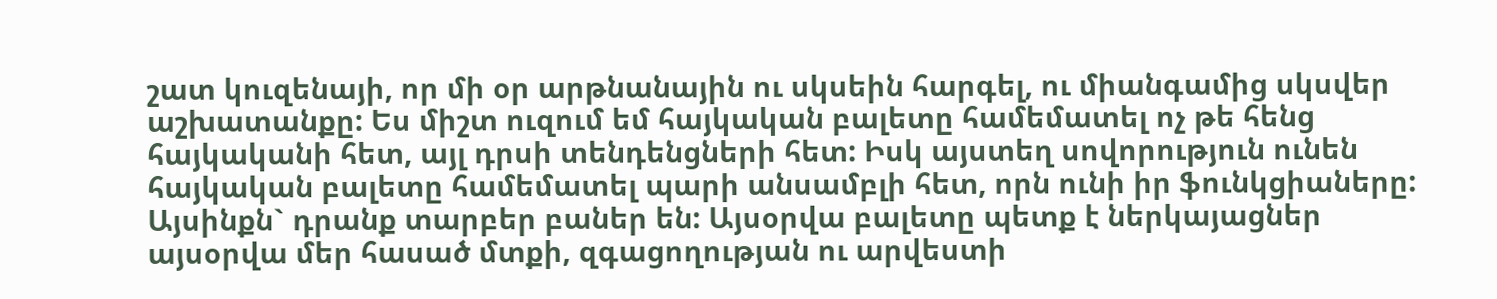շատ կուզենայի, որ մի օր արթնանային ու սկսեին հարգել, ու միանգամից սկսվեր աշխատանքը: Ես միշտ ուզում եմ հայկական բալետը համեմատել ոչ թե հենց հայկականի հետ, այլ դրսի տենդենցների հետ: Իսկ այստեղ սովորություն ունեն հայկական բալետը համեմատել պարի անսամբլի հետ, որն ունի իր ֆունկցիաները: Այսինքն` դրանք տարբեր բաներ են: Այսօրվա բալետը պետք է ներկայացներ այսօրվա մեր հասած մտքի, զգացողության ու արվեստի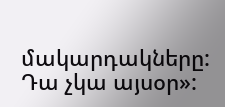մակարդակները: Դա չկա այսօր»: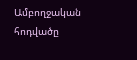Ամբողջական հոդվածը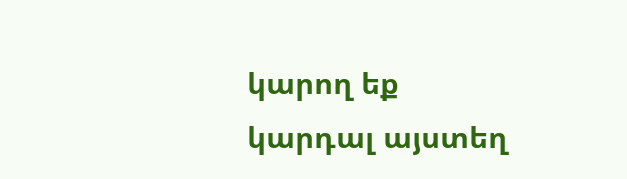կարող եք կարդալ այստեղ